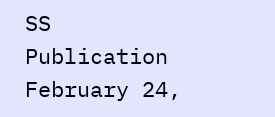SS Publication
February 24,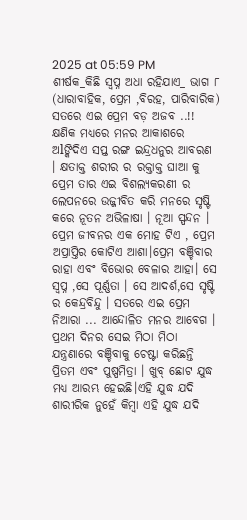2025 at 05:59 PM
ଶୀର୍ଷକ_କିଛି ସ୍ବପ୍ନ ଅଧା ରହିଯାଏ_ ଭାଗ ୮
(ଧାରାବାହିକ, ପ୍ରେମ ,ବିରହ, ପାରିବାରିକ)
ସତରେ ଏଇ ପ୍ରେମ ବଡ଼ ଅଜବ ..!!
କ୍ଷଣିକ ମଧ୍ୟରେ ମନର ଆକାଶରେ ଅlଙ୍କିଦିଏ ସପ୍ତ ରଙ୍ଗ ଇନ୍ଦ୍ରଧନୁର ଆବରଣ । କ୍ଷତାକ୍ତ ଶରୀର ର ରକ୍ତାକ୍ତ ଘାଆ କୁ ପ୍ରେମ ତାର ଏଇ ବିଶଲ୍ୟକରଣୀ ର ଲେପନରେ ଉଜ୍ଜୀବିତ କରି ମନରେ ସୃଷ୍ଟି କରେ ନୂତନ ଅଭିଳାଷା । ନୂଆ ସ୍ପନ୍ଦନ । ପ୍ରେମ ଜୀବନର ଏକ ମୋହ ଟିଏ , ପ୍ରେମ ଅପ୍ରାପ୍ତିର କୋଟିଏ ଆଶା।ପ୍ରେମ ବଞ୍ଚିବାର ରାହା ଏବଂ ବିଭୋର ବେଳାର ଆହା। ସେ ସ୍ବପ୍ନ ,ସେ ପୂର୍ଣ୍ଣତା । ସେ ଆଦର୍ଶ,ସେ ସୃଷ୍ଟି ର କେନ୍ଦ୍ରବିନ୍ଦୁ । ସତରେ ଏଇ ପ୍ରେମ ନିଆରା ... ଆନ୍ଦୋଳିତ ମନର ଆବେଗ ।
ପ୍ରଥମ ଦିନର ସେଇ ମିଠା ମିଠା ଯନ୍ତ୍ରଣାରେ ବଞ୍ଚିବାକୁ ଚେଷ୍ଟା କରିଛନ୍ତି ପ୍ରିତମ ଏବଂ ପୁଷ୍ପମିତ୍ରା । ଖୁବ୍ ଛୋଟ ଯୁଦ୍ଧ ମଧ୍ୟ ଆରମ୍ଭ ହେଇଛି।ଏହି ଯୁଦ୍ଧ ଯଦି ଶାରୀରିକ ନୁହେଁ କିମ୍ବା ଏହି ଯୁଦ୍ଧ ଯଦି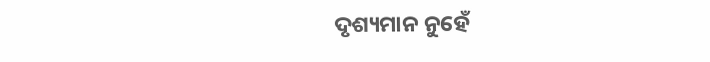ଦୃଶ୍ୟମାନ ନୁହେଁ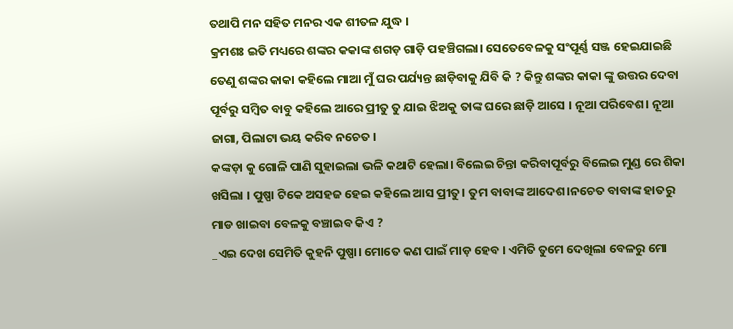ତଥାପି ମନ ସହିତ ମନର ଏକ ଶୀତଳ ଯୁଦ୍ଧ ।
କ୍ରମଶଃ ଇତି ମଧ୍ୟରେ ଶଙ୍କର କକାଙ୍କ ଶଗଡ଼ ଗାଡ଼ି ପହଞ୍ଚିଗଲା। ସେତେବେଳକୁ ସଂପୂର୍ଣ୍ଣ ସଞ୍ଜ ହେଇଯାଇଛି ତେଣୁ ଶଙ୍କର କାକା କହିଲେ ମାଆ ମୁଁ ଘର ପର୍ଯ୍ୟନ୍ତ ଛାଡ଼ିବାକୁ ଯିବି କି ? କିନ୍ତୁ ଶଙ୍କର କାକା ଙ୍କୁ ଉତ୍ତର ଦେବା ପୂର୍ବରୁ ସମ୍ବିତ ବାବୁ କହିଲେ ଆରେ ପ୍ରୀତୁ ତୁ ଯାଇ ଝିଅକୁ ତାଙ୍କ ଘରେ ଛାଡ଼ି ଆସେ । ନୂଆ ପରିବେଶ। ନୂଆ ଜାଗା, ପିଲାଟା ଭୟ କରିବ ନଚେତ ।
କଙ୍କଡ଼ା କୁ ଗୋଳି ପାଣି ସୁହାଇଲା ଭଳି କଥାଟି ହେଲା। ବିଲେଇ ଚିନ୍ତା କରିବାପୂର୍ବରୁ ବିଲେଇ ମୁଣ୍ଡ ରେ ଶିକା ଖସିଲା । ପୁଷ୍ପା ଟିକେ ଅସହଜ ହେଇ କହିଲେ ଆସ ପ୍ରୀତୁ। ତୁମ ବାବାଙ୍କ ଆଦେଶ।ନଚେତ ବାବାଙ୍କ ହାତରୁ ମାଡ ଖାଇବା ବେଳକୁ ବଞ୍ଚାଇବ କିଏ ?
_ଏଇ ଦେଖ ସେମିତି କୁହନି ପୁଷ୍ପା। ମୋତେ କଣ ପାଇଁ ମାଡ଼ ହେବ । ଏମିତି ତୁମେ ଦେଖିଲା ବେଳରୁ ମୋ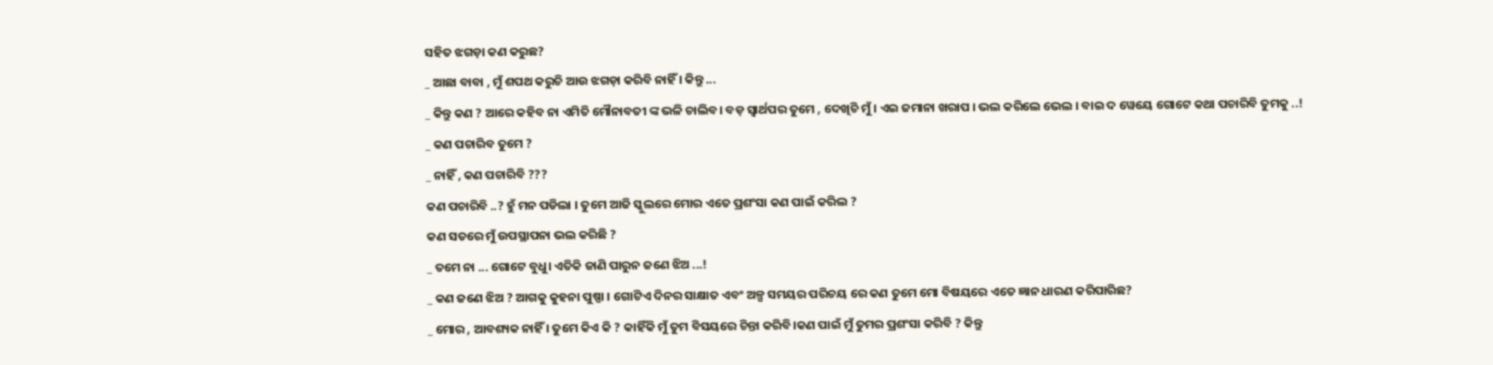ସହିତ ଝଗଡ଼ା କଣ କରୁଛ?
_ ଆଛା ବାବା , ମୁଁ ଶପଥ କରୁଚି ଆଉ ଝଗଡ଼ା କରିବି ନାହିଁ । କିନ୍ତୁ ...
_ କିନ୍ତୁ କଣ ? ଆରେ କହିବ ନା ଏମିତି ମୌନାବତୀ ଙ୍କ ଭଳି ଚାଲିବ। ବଡ଼ ସ୍ୱାର୍ଥପର ତୁମେ , ଦେଖିଚି ମୁଁ। ଏଇ ଜମାନା ଖରାପ । ଭଲ କରିଲେ ଭେଲ । ବାଇ ଦ ୱେୟେ ଗୋଟେ କଥା ପଚାରିବି ତୁମକୁ ..!
_ କଣ ପଚାରିବ ତୁମେ ?
_ ନାହିଁ , କଣ ପଚାରିବି ???
କଣ ପଚାରିବି ..? ହୁଁ ମନ ପଡିଲା । ତୁମେ ଆଜି ସ୍କୁଲରେ ମୋର ଏତେ ପ୍ରଶଂସା କଣ ପାଇଁ କରିଲ ?
କଣ ସତରେ ମୁଁ ଉପସ୍ଥାପନା ଭଲ କରିଛି ?
_ ତମେ ନା ... ଗୋଟେ ବୁଧୁ। ଏତିକି ଜାଣି ପାରୁନ ଜଣେ ଝିଅ ...!
_ କଣ ଜଣେ ଝିଅ ? ଆଗକୁ କୁହନା ପୁଷ୍ପା । ଗୋଟିଏ ଦିନର ସାକ୍ଷାତ ଏବଂ ଅଳ୍ପ ସମୟର ପରିଚୟ ରେ କଣ ତୁମେ ମୋ ବିଷୟରେ ଏତେ ଜ୍ଞାନ ଧାରଣ କରିପାରିଛ?
_ ମୋର , ଆବଶ୍ୟକ ନାହିଁ । ତୁମେ କିଏ କି ? କାହିଁକି ମୁଁ ତୁମ ବିସୟରେ ଚିନ୍ତା କରିବି।କଣ ପାଇଁ ମୁଁ ତୁମର ପ୍ରଶଂସା କରିବି ? କିନ୍ତୁ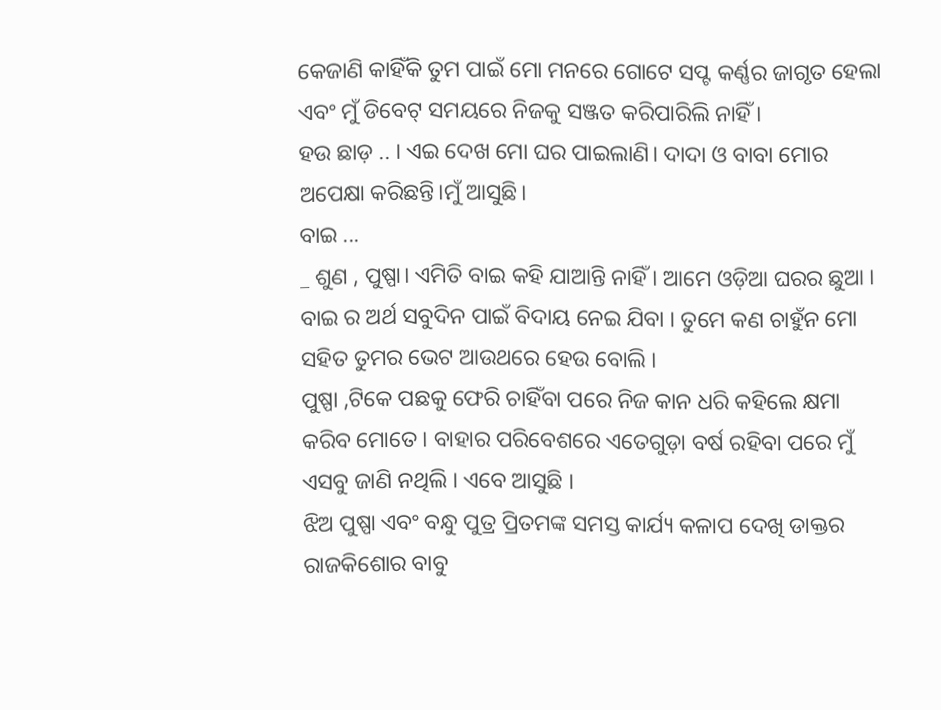କେଜାଣି କାହିଁକି ତୁମ ପାଇଁ ମୋ ମନରେ ଗୋଟେ ସପ୍ଟ କର୍ଣ୍ଣର ଜାଗୃତ ହେଲା ଏବଂ ମୁଁ ଡିବେଟ୍ ସମୟରେ ନିଜକୁ ସଞ୍ଜତ କରିପାରିଲି ନାହିଁ ।
ହଉ ଛାଡ଼ .. । ଏଇ ଦେଖ ମୋ ଘର ପାଇଲାଣି। ଦାଦା ଓ ବାବା ମୋର ଅପେକ୍ଷା କରିଛନ୍ତି।ମୁଁ ଆସୁଛି।
ବାଇ ...
_ ଶୁଣ , ପୁଷ୍ପା। ଏମିତି ବାଇ କହି ଯାଆନ୍ତି ନାହିଁ । ଆମେ ଓଡ଼ିଆ ଘରର ଛୁଆ । ବାଇ ର ଅର୍ଥ ସବୁଦିନ ପାଇଁ ବିଦାୟ ନେଇ ଯିବା । ତୁମେ କଣ ଚାହୁଁନ ମୋ ସହିତ ତୁମର ଭେଟ ଆଉଥରେ ହେଉ ବୋଲି ।
ପୁଷ୍ପା ,ଟିକେ ପଛକୁ ଫେରି ଚାହିଁବା ପରେ ନିଜ କାନ ଧରି କହିଲେ କ୍ଷମା କରିବ ମୋତେ । ବାହାର ପରିବେଶରେ ଏତେଗୁଡ଼ା ବର୍ଷ ରହିବା ପରେ ମୁଁ ଏସବୁ ଜାଣି ନଥିଲି । ଏବେ ଆସୁଛି ।
ଝିଅ ପୁଷ୍ପା ଏବଂ ବନ୍ଧୁ ପୁତ୍ର ପ୍ରିତମଙ୍କ ସମସ୍ତ କାର୍ଯ୍ୟ କଳାପ ଦେଖି ଡାକ୍ତର ରାଜକିଶୋର ବାବୁ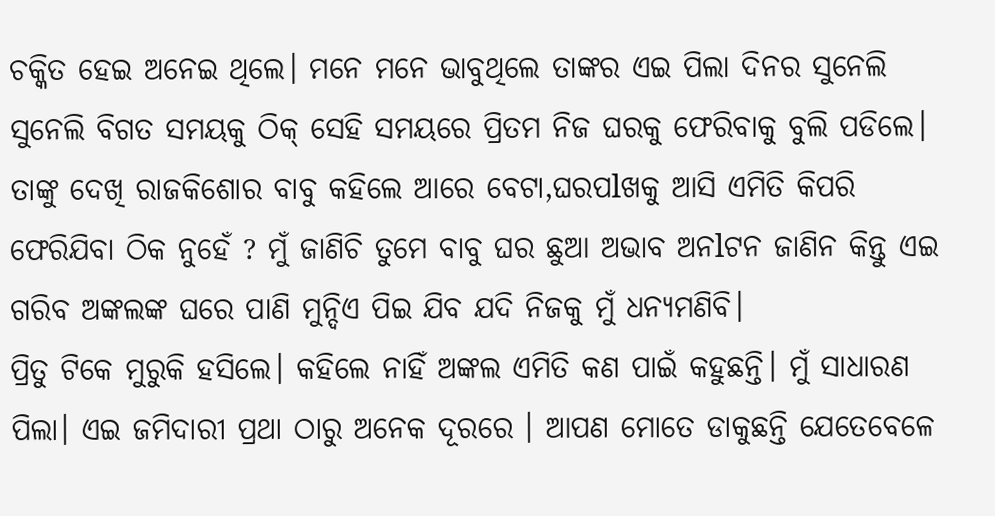ଚକ୍କିତ ହେଇ ଅନେଇ ଥିଲେ। ମନେ ମନେ ଭାବୁଥିଲେ ତାଙ୍କର ଏଇ ପିଲା ଦିନର ସୁନେଲି ସୁନେଲି ବିଗତ ସମୟକୁ ଠିକ୍ ସେହି ସମୟରେ ପ୍ରିତମ ନିଜ ଘରକୁ ଫେରିବାକୁ ବୁଲି ପଡିଲେ। ତାଙ୍କୁ ଦେଖି ରାଜକିଶୋର ବାବୁ କହିଲେ ଆରେ ବେଟା,ଘରପlଖକୁ ଆସି ଏମିତି କିପରି ଫେରିଯିବା ଠିକ ନୁହେଁ ? ମୁଁ ଜାଣିଚି ତୁମେ ବାବୁ ଘର ଛୁଆ ଅଭାବ ଅନlଟନ ଜାଣିନ କିନ୍ତୁ ଏଇ ଗରିବ ଅଙ୍କଲଙ୍କ ଘରେ ପାଣି ମୁନ୍ଦିଏ ପିଇ ଯିବ ଯଦି ନିଜକୁ ମୁଁ ଧନ୍ୟମଣିବି।
ପ୍ରିତୁ ଟିକେ ମୁରୁକି ହସିଲେ। କହିଲେ ନାହିଁ ଅଙ୍କଲ ଏମିତି କଣ ପାଇଁ କହୁଛନ୍ତି। ମୁଁ ସାଧାରଣ ପିଲା। ଏଇ ଜମିଦାରୀ ପ୍ରଥା ଠାରୁ ଅନେକ ଦୂରରେ । ଆପଣ ମୋତେ ଡାକୁଛନ୍ତି ଯେତେବେଳେ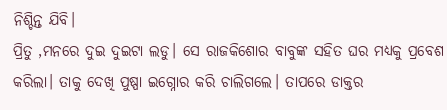ନିଶ୍ଚିନ୍ତ ଯିବି।
ପ୍ରିତୁ ,ମନରେ ଦୁଇ ଦୁଇଟା ଲଡୁ। ସେ ରାଜକିଶୋର ବାବୁଙ୍କ ସହିତ ଘର ମଧ୍ୟକୁ ପ୍ରବେଶ କରିଲା। ତାକୁ ଦେଖି ପୁଷ୍ପା ଇଗ୍ନୋର କରି ଚାଲିଗଲେ। ତାପରେ ଡାକ୍ତର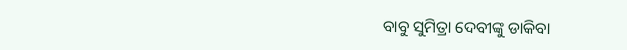ବାବୁ ସୁମିତ୍ରା ଦେବୀଙ୍କୁ ଡାକିବା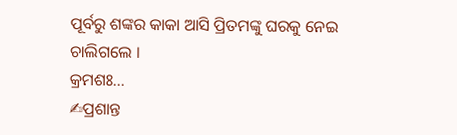ପୂର୍ବରୁ ଶଙ୍କର କାକା ଆସି ପ୍ରିତମଙ୍କୁ ଘରକୁ ନେଇ ଚାଲିଗଲେ ।
କ୍ରମଶଃ...
✍ପ୍ରଶାନ୍ତ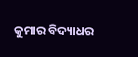କୁମାର ବିଦ୍ୟାଧର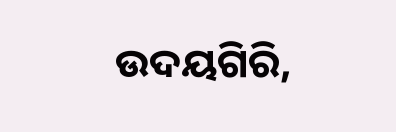ଉଦୟଗିରି,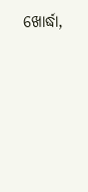ଖୋର୍ଦ୍ଧା,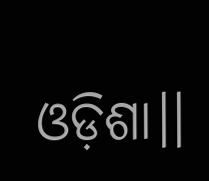ଓଡ଼ିଶା।।